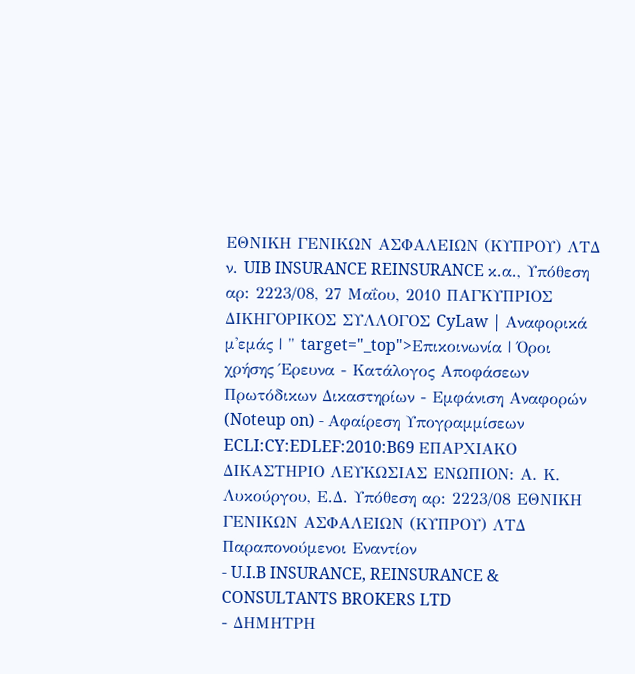ΕΘΝΙΚΗ ΓΕΝΙΚΩΝ ΑΣΦΑΛΕΙΩΝ (ΚΥΠΡΟΥ) ΛΤΔ ν. UIB INSURANCE REINSURANCE κ.α., Υπόθεση αρ: 2223/08, 27 Μαΐου, 2010 ΠΑΓΚΥΠΡΙΟΣ ΔΙΚΗΓΟΡΙΚΟΣ ΣΥΛΛΟΓΟΣ CyLaw | Αναφορικά μ'εμάς | " target="_top">Επικοινωνία | Όροι χρήσης Έρευνα - Κατάλογος Αποφάσεων Πρωτόδικων Δικαστηρίων - Εμφάνιση Αναφορών (Noteup on) - Αφαίρεση Υπογραμμίσεων ECLI:CY:EDLEF:2010:B69 ΕΠΑΡΧΙΑΚΟ ΔΙΚΑΣΤΗΡΙΟ ΛΕΥΚΩΣΙΑΣ ΕΝΩΠΙΟΝ: Α. Κ. Λυκούργου, Ε.Δ. Υπόθεση αρ: 2223/08 ΕΘΝΙΚΗ ΓΕΝΙΚΩΝ ΑΣΦΑΛΕΙΩΝ (ΚΥΠΡΟΥ) ΛΤΔ Παραπονούμενοι Εναντίον
- U.I.B INSURANCE, REINSURANCE & CONSULTANTS BROKERS LTD
- ΔΗΜΗΤΡΗ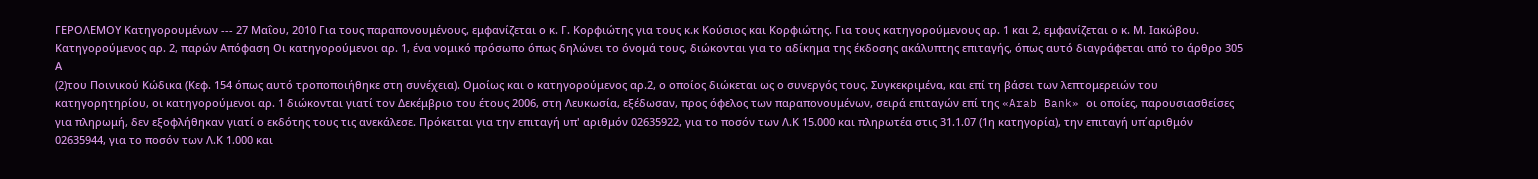ΓΕΡΟΛΕΜΟΥ Κατηγορουμένων --- 27 Μαΐου, 2010 Για τους παραπονουμένους, εμφανίζεται ο κ. Γ. Κορφιώτης για τους κ.κ Κούσιος και Κορφιώτης. Για τους κατηγορούμενους αρ. 1 και 2, εμφανίζεται ο κ. Μ. Ιακώβου. Κατηγορούμενος αρ. 2, παρών Απόφαση Οι κατηγορούμενοι αρ. 1, ένα νομικό πρόσωπο όπως δηλώνει το όνομά τους, διώκονται για το αδίκημα της έκδοσης ακάλυπτης επιταγής, όπως αυτό διαγράφεται από το άρθρο 305 Α
(2)του Ποινικού Κώδικα (Κεφ. 154 όπως αυτό τροποποιήθηκε στη συνέχεια). Ομοίως και ο κατηγορούμενος αρ.2, ο οποίος διώκεται ως ο συνεργός τους. Συγκεκριμένα, και επί τη βάσει των λεπτομερειών του κατηγορητηρίου, οι κατηγορούμενοι αρ. 1 διώκονται γιατί τον Δεκέμβριο του έτους 2006, στη Λευκωσία, εξέδωσαν, προς όφελος των παραπονουμένων, σειρά επιταγών επί της «Arab Bank» οι οποίες, παρουσιασθείσες για πληρωμή, δεν εξοφλήθηκαν γιατί ο εκδότης τους τις ανεκάλεσε. Πρόκειται για την επιταγή υπ' αριθμόν 02635922, για το ποσόν των Λ.Κ 15.000 και πληρωτέα στις 31.1.07 (1η κατηγορία), την επιταγή υπ΄αριθμόν 02635944, για το ποσόν των Λ.Κ 1.000 και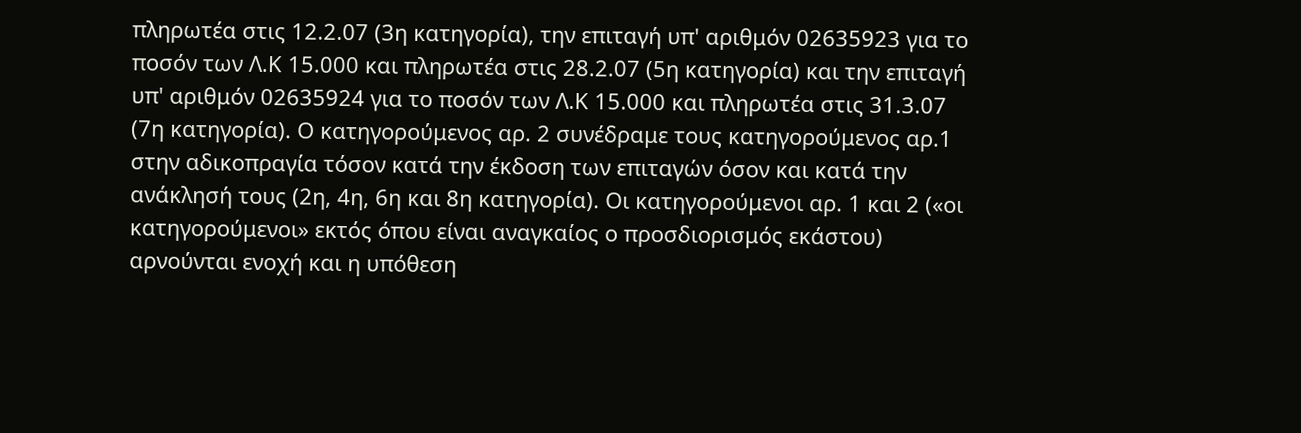πληρωτέα στις 12.2.07 (3η κατηγορία), την επιταγή υπ' αριθμόν 02635923 για το ποσόν των Λ.Κ 15.000 και πληρωτέα στις 28.2.07 (5η κατηγορία) και την επιταγή υπ' αριθμόν 02635924 για το ποσόν των Λ.Κ 15.000 και πληρωτέα στις 31.3.07 (7η κατηγορία). Ο κατηγορούμενος αρ. 2 συνέδραμε τους κατηγορούμενος αρ.1 στην αδικοπραγία τόσον κατά την έκδοση των επιταγών όσον και κατά την ανάκλησή τους (2η, 4η, 6η και 8η κατηγορία). Οι κατηγορούμενοι αρ. 1 και 2 («οι κατηγορούμενοι» εκτός όπου είναι αναγκαίος ο προσδιορισμός εκάστου) αρνούνται ενοχή και η υπόθεση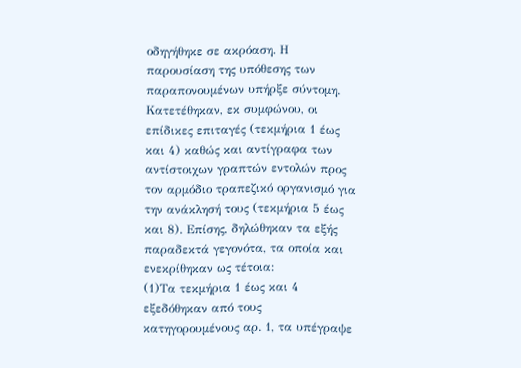οδηγήθηκε σε ακρόαση. Η παρουσίαση της υπόθεσης των παραπονουμένων υπήρξε σύντομη. Κατετέθηκαν, εκ συμφώνου, οι επίδικες επιταγές (τεκμήρια 1 έως και 4) καθώς και αντίγραφα των αντίστοιχων γραπτών εντολών προς τον αρμόδιο τραπεζικό οργανισμό για την ανάκλησή τους (τεκμήρια 5 έως και 8). Επίσης, δηλώθηκαν τα εξής παραδεκτά γεγονότα, τα οποία και ενεκρίθηκαν ως τέτοια:
(1)Τα τεκμήρια 1 έως και 4 εξεδόθηκαν από τους κατηγορουμένους αρ. 1, τα υπέγραψε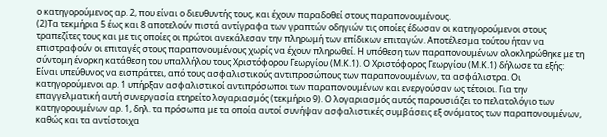ο κατηγορούμενος αρ. 2, που είναι ο διευθυντής τους, και έχουν παραδοθεί στους παραπονουμένους.
(2)Τα τεκμήρια 5 έως και 8 αποτελούν πιστά αντίγραφα των γραπτών οδηγιών τις οποίες έδωσαν οι κατηγορούμενοι στους τραπεζίτες τους και με τις οποίες οι πρώτοι ανεκάλεσαν την πληρωμή των επίδικων επιταγών. Αποτέλεσμα τούτου ήταν να επιστραφούν οι επιταγές στους παραπονουμένους χωρίς να έχουν πληρωθεί. Η υπόθεση των παραπονουμένων ολοκληρώθηκε με τη σύντομη ένορκη κατάθεση του υπαλλήλου τους Χριστόφορου Γεωργίου (Μ.Κ.1). Ο Χριστόφορος Γεωργίου (Μ.Κ.1) δήλωσε τα εξής: Είναι υπεύθυνος να εισπράττει, από τους ασφαλιστικούς αντιπροσώπους των παραπονουμένων, τα ασφάλιστρα. Οι κατηγορούμενοι αρ. 1 υπήρξαν ασφαλιστικοί αντιπρόσωποι των παραπονουμένων και ενεργούσαν ως τέτοιοι. Για την επαγγελματική αυτή συνεργασία ετηρείτο λογαριασμός (τεκμήριο 9). Ο λογαριασμός αυτός παρουσιάζει το πελατολόγιο των κατηγορουμένων αρ. 1, δηλ. τα πρόσωπα με τα οποία αυτοί συνήψαν ασφαλιστικές συμβάσεις εξ ονόματος των παραπονουμένων, καθώς και τα αντίστοιχα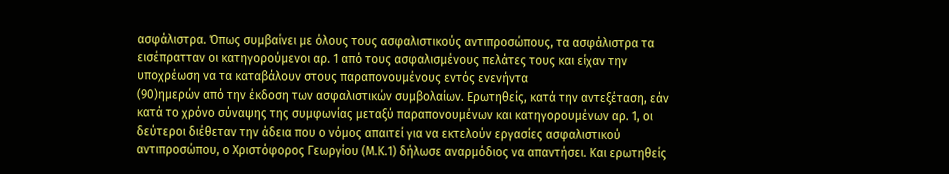ασφάλιστρα. Όπως συμβαίνει με όλους τους ασφαλιστικούς αντιπροσώπους, τα ασφάλιστρα τα εισέπρατταν οι κατηγορούμενοι αρ. 1 από τους ασφαλισμένους πελάτες τους και είχαν την υποχρέωση να τα καταβάλουν στους παραπονουμένους εντός ενενήντα
(90)ημερών από την έκδοση των ασφαλιστικών συμβολαίων. Ερωτηθείς, κατά την αντεξέταση, εάν κατά το χρόνο σύναψης της συμφωνίας μεταξύ παραπονουμένων και κατηγορουμένων αρ. 1, οι δεύτεροι διέθεταν την άδεια που ο νόμος απαιτεί για να εκτελούν εργασίες ασφαλιστικού αντιπροσώπου, ο Χριστόφορος Γεωργίου (Μ.Κ.1) δήλωσε αναρμόδιος να απαντήσει. Και ερωτηθείς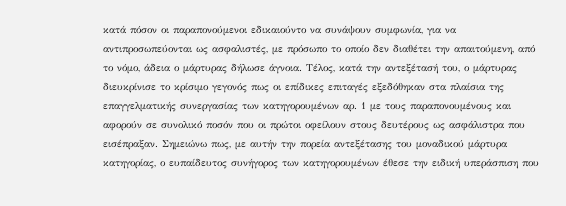κατά πόσον οι παραπονούμενοι εδικαιούντο να συνάψουν συμφωνία, για να αντιπροσωπεύονται ως ασφαλιστές, με πρόσωπο το οποίο δεν διαθέτει την απαιτούμενη, από το νόμο, άδεια ο μάρτυρας δήλωσε άγνοια. Τέλος, κατά την αντεξέτασή του, ο μάρτυρας διευκρίνισε το κρίσιμο γεγονός πως οι επίδικες επιταγές εξεδόθηκαν στα πλαίσια της επαγγελματικής συνεργασίας των κατηγορουμένων αρ. 1 με τους παραπονουμένους και αφορούν σε συνολικό ποσόν που οι πρώτοι οφείλουν στους δευτέρους ως ασφάλιστρα που εισέπραξαν. Σημειώνω πως, με αυτήν την πορεία αντεξέτασης του μοναδικού μάρτυρα κατηγορίας, ο ευπαίδευτος συνήγορος των κατηγορουμένων έθεσε την ειδική υπεράσπιση που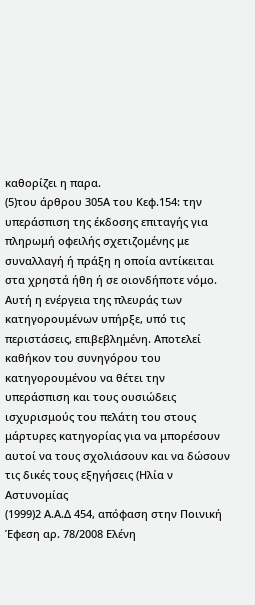καθορίζει η παρα.
(5)του άρθρου 305Α του Κεφ.154: την υπεράσπιση της έκδοσης επιταγής για πληρωμή οφειλής σχετιζομένης με συναλλαγή ή πράξη η οποία αντίκειται στα χρηστά ήθη ή σε οιονδήποτε νόμο. Αυτή η ενέργεια της πλευράς των κατηγορουμένων υπήρξε, υπό τις περιστάσεις, επιβεβλημένη. Αποτελεί καθήκον του συνηγόρου του κατηγορουμένου να θέτει την υπεράσπιση και τους ουσιώδεις ισχυρισμούς του πελάτη του στους μάρτυρες κατηγορίας για να μπορέσουν αυτοί να τους σχολιάσουν και να δώσουν τις δικές τους εξηγήσεις (Ηλία ν Αστυνομίας
(1999)2 Α.Α.Δ 454, απόφαση στην Ποινική Έφεση αρ. 78/2008 Ελένη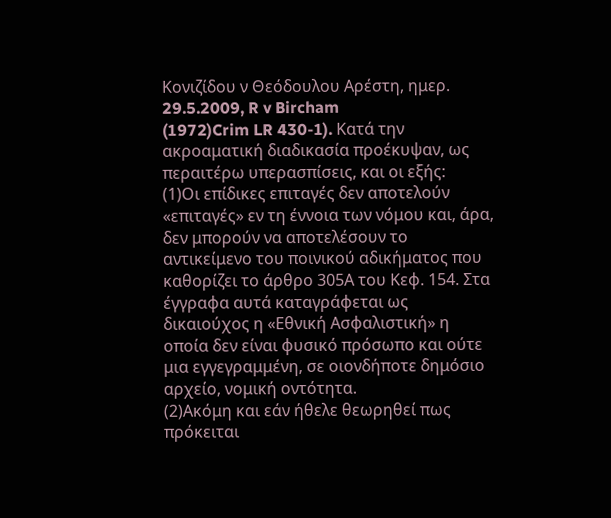Κονιζίδου ν Θεόδουλου Αρέστη, ημερ. 29.5.2009, R v Bircham
(1972)Crim LR 430-1). Κατά την ακροαματική διαδικασία προέκυψαν, ως περαιτέρω υπερασπίσεις, και οι εξής:
(1)Οι επίδικες επιταγές δεν αποτελούν «επιταγές» εν τη έννοια των νόμου και, άρα, δεν μπορούν να αποτελέσουν το αντικείμενο του ποινικού αδικήματος που καθορίζει το άρθρο 305Α του Κεφ. 154. Στα έγγραφα αυτά καταγράφεται ως δικαιούχος η «Εθνική Ασφαλιστική» η οποία δεν είναι φυσικό πρόσωπο και ούτε μια εγγεγραμμένη, σε οιονδήποτε δημόσιο αρχείο, νομική οντότητα.
(2)Ακόμη και εάν ήθελε θεωρηθεί πως πρόκειται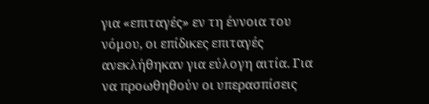για «επιταγές» εν τη έννοια του νόμου, οι επίδικες επιταγές ανεκλήθηκαν για εύλογη αιτία. Για να προωθηθούν οι υπερασπίσεις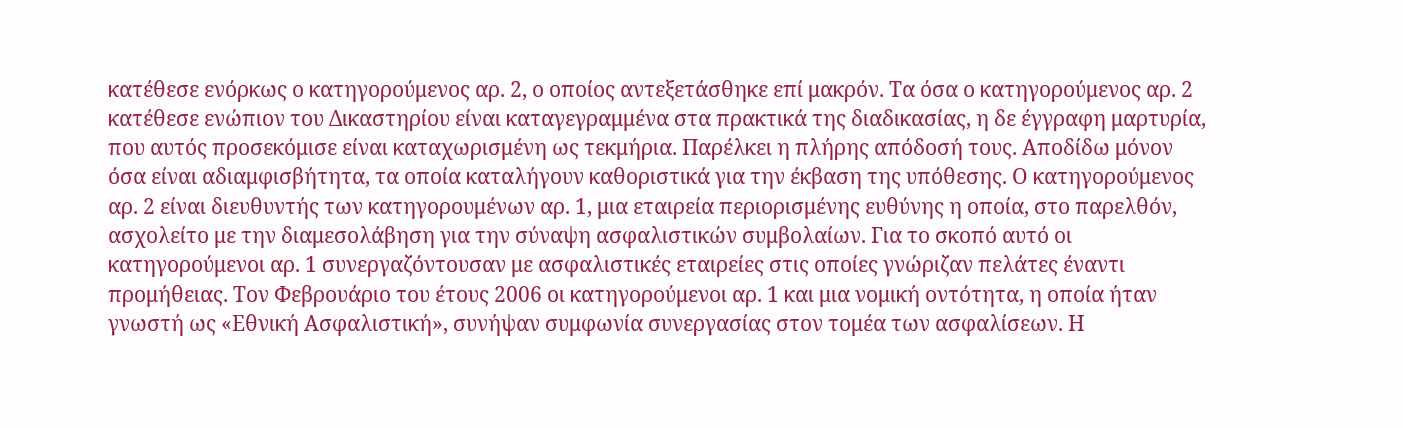κατέθεσε ενόρκως ο κατηγορούμενος αρ. 2, ο οποίος αντεξετάσθηκε επί μακρόν. Τα όσα ο κατηγορούμενος αρ. 2 κατέθεσε ενώπιον του Δικαστηρίου είναι καταγεγραμμένα στα πρακτικά της διαδικασίας, η δε έγγραφη μαρτυρία, που αυτός προσεκόμισε είναι καταχωρισμένη ως τεκμήρια. Παρέλκει η πλήρης απόδοσή τους. Αποδίδω μόνον όσα είναι αδιαμφισβήτητα, τα οποία καταλήγουν καθοριστικά για την έκβαση της υπόθεσης. Ο κατηγορούμενος αρ. 2 είναι διευθυντής των κατηγορουμένων αρ. 1, μια εταιρεία περιορισμένης ευθύνης η οποία, στο παρελθόν, ασχολείτο με την διαμεσολάβηση για την σύναψη ασφαλιστικών συμβολαίων. Για το σκοπό αυτό οι κατηγορούμενοι αρ. 1 συνεργαζόντουσαν με ασφαλιστικές εταιρείες στις οποίες γνώριζαν πελάτες έναντι προμήθειας. Τον Φεβρουάριο του έτους 2006 οι κατηγορούμενοι αρ. 1 και μια νομική οντότητα, η οποία ήταν γνωστή ως «Εθνική Ασφαλιστική», συνήψαν συμφωνία συνεργασίας στον τομέα των ασφαλίσεων. Η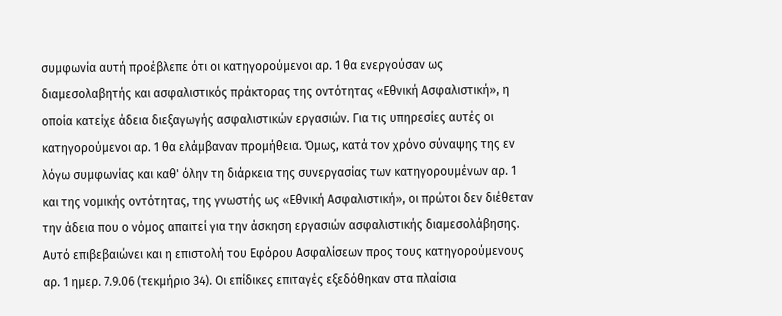συμφωνία αυτή προέβλεπε ότι οι κατηγορούμενοι αρ. 1 θα ενεργούσαν ως διαμεσολαβητής και ασφαλιστικός πράκτορας της οντότητας «Εθνική Ασφαλιστική», η οποία κατείχε άδεια διεξαγωγής ασφαλιστικών εργασιών. Για τις υπηρεσίες αυτές οι κατηγορούμενοι αρ. 1 θα ελάμβαναν προμήθεια. Όμως, κατά τον χρόνο σύναψης της εν λόγω συμφωνίας και καθ' όλην τη διάρκεια της συνεργασίας των κατηγορουμένων αρ. 1 και της νομικής οντότητας, της γνωστής ως «Εθνική Ασφαλιστική», οι πρώτοι δεν διέθεταν την άδεια που ο νόμος απαιτεί για την άσκηση εργασιών ασφαλιστικής διαμεσολάβησης. Αυτό επιβεβαιώνει και η επιστολή του Εφόρου Ασφαλίσεων προς τους κατηγορούμενους αρ. 1 ημερ. 7.9.06 (τεκμήριο 34). Οι επίδικες επιταγές εξεδόθηκαν στα πλαίσια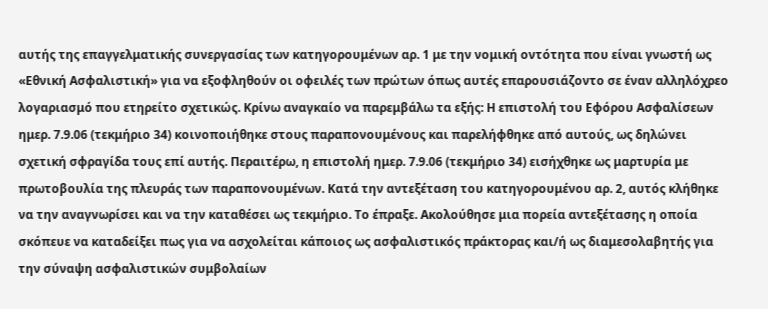αυτής της επαγγελματικής συνεργασίας των κατηγορουμένων αρ. 1 με την νομική οντότητα που είναι γνωστή ως «Εθνική Ασφαλιστική» για να εξοφληθούν οι οφειλές των πρώτων όπως αυτές επαρουσιάζοντο σε έναν αλληλόχρεο λογαριασμό που ετηρείτο σχετικώς. Κρίνω αναγκαίο να παρεμβάλω τα εξής: Η επιστολή του Εφόρου Ασφαλίσεων ημερ. 7.9.06 (τεκμήριο 34) κοινοποιήθηκε στους παραπονουμένους και παρελήφθηκε από αυτούς, ως δηλώνει σχετική σφραγίδα τους επί αυτής. Περαιτέρω, η επιστολή ημερ. 7.9.06 (τεκμήριο 34) εισήχθηκε ως μαρτυρία με πρωτοβουλία της πλευράς των παραπονουμένων. Κατά την αντεξέταση του κατηγορουμένου αρ. 2, αυτός κλήθηκε να την αναγνωρίσει και να την καταθέσει ως τεκμήριο. Το έπραξε. Ακολούθησε μια πορεία αντεξέτασης η οποία σκόπευε να καταδείξει πως για να ασχολείται κάποιος ως ασφαλιστικός πράκτορας και/ή ως διαμεσολαβητής για την σύναψη ασφαλιστικών συμβολαίων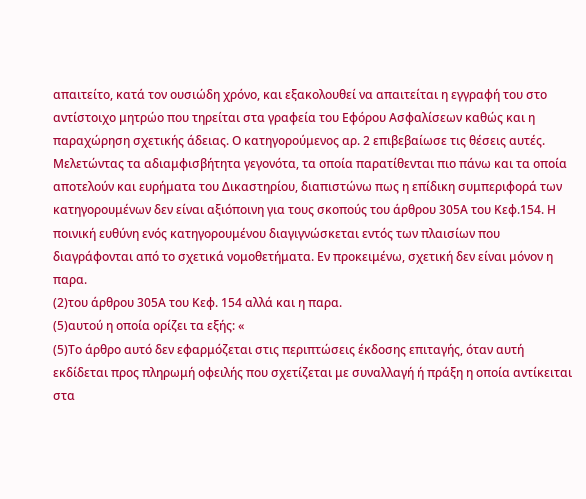απαιτείτο, κατά τον ουσιώδη χρόνο, και εξακολουθεί να απαιτείται η εγγραφή του στο αντίστοιχο μητρώο που τηρείται στα γραφεία του Εφόρου Ασφαλίσεων καθώς και η παραχώρηση σχετικής άδειας. Ο κατηγορούμενος αρ. 2 επιβεβαίωσε τις θέσεις αυτές. Μελετώντας τα αδιαμφισβήτητα γεγονότα, τα οποία παρατίθενται πιο πάνω και τα οποία αποτελούν και ευρήματα του Δικαστηρίου, διαπιστώνω πως η επίδικη συμπεριφορά των κατηγορουμένων δεν είναι αξιόποινη για τους σκοπούς του άρθρου 305Α του Κεφ.154. Η ποινική ευθύνη ενός κατηγορουμένου διαγιγνώσκεται εντός των πλαισίων που διαγράφονται από το σχετικά νομοθετήματα. Εν προκειμένω, σχετική δεν είναι μόνον η παρα.
(2)του άρθρου 305Α του Κεφ. 154 αλλά και η παρα.
(5)αυτού η οποία ορίζει τα εξής: «
(5)Το άρθρο αυτό δεν εφαρμόζεται στις περιπτώσεις έκδοσης επιταγής, όταν αυτή εκδίδεται προς πληρωμή οφειλής που σχετίζεται με συναλλαγή ή πράξη η οποία αντίκειται στα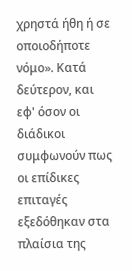χρηστά ήθη ή σε οποιοδήποτε νόμο». Κατά δεύτερον, και εφ' όσον οι διάδικοι συμφωνούν πως οι επίδικες επιταγές εξεδόθηκαν στα πλαίσια της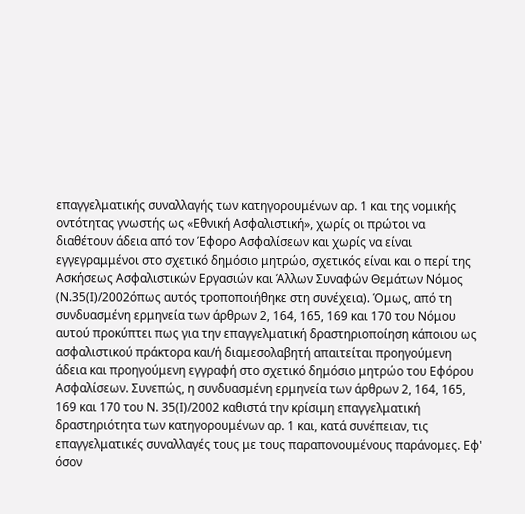επαγγελματικής συναλλαγής των κατηγορουμένων αρ. 1 και της νομικής οντότητας γνωστής ως «Εθνική Ασφαλιστική», χωρίς οι πρώτοι να διαθέτουν άδεια από τον Έφορο Ασφαλίσεων και χωρίς να είναι εγγεγραμμένοι στο σχετικό δημόσιο μητρώο, σχετικός είναι και ο περί της Ασκήσεως Ασφαλιστικών Εργασιών και Άλλων Συναφών Θεμάτων Νόμος (Ν.35(Ι)/2002όπως αυτός τροποποιήθηκε στη συνέχεια). Όμως, από τη συνδυασμένη ερμηνεία των άρθρων 2, 164, 165, 169 και 170 του Νόμου αυτού προκύπτει πως για την επαγγελματική δραστηριοποίηση κάποιου ως ασφαλιστικού πράκτορα και/ή διαμεσολαβητή απαιτείται προηγούμενη άδεια και προηγούμενη εγγραφή στο σχετικό δημόσιο μητρώο του Εφόρου Ασφαλίσεων. Συνεπώς, η συνδυασμένη ερμηνεία των άρθρων 2, 164, 165, 169 και 170 του Ν. 35(Ι)/2002 καθιστά την κρίσιμη επαγγελματική δραστηριότητα των κατηγορουμένων αρ. 1 και, κατά συνέπειαν, τις επαγγελματικές συναλλαγές τους με τους παραπονουμένους παράνομες. Εφ' όσον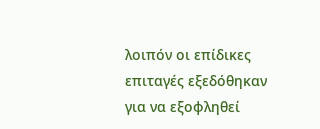λοιπόν οι επίδικες επιταγές εξεδόθηκαν για να εξοφληθεί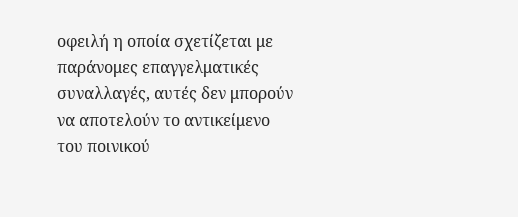οφειλή η οποία σχετίζεται με παράνομες επαγγελματικές συναλλαγές, αυτές δεν μπορούν να αποτελούν το αντικείμενο του ποινικού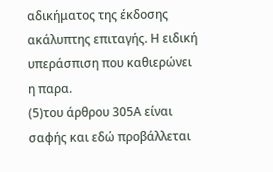αδικήματος της έκδοσης ακάλυπτης επιταγής. Η ειδική υπεράσπιση που καθιερώνει η παρα.
(5)του άρθρου 305Α είναι σαφής και εδώ προβάλλεται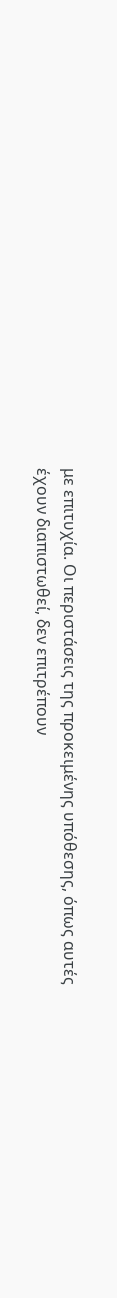με επιτυχία. Οι περιστάσεις της προκειμένης υπόθεσης, όπως αυτές έχουν διαπιστωθεί, δεν επιτρέπουν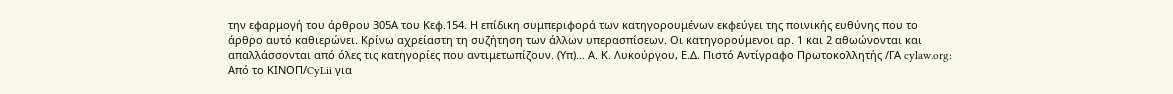την εφαρμογή του άρθρου 305Α του Κεφ.154. Η επίδικη συμπεριφορά των κατηγορουμένων εκφεύγει της ποινικής ευθύνης που το άρθρο αυτό καθιερώνει. Κρίνω αχρείαστη τη συζήτηση των άλλων υπερασπίσεων. Οι κατηγορούμενοι αρ. 1 και 2 αθωώνονται και απαλλάσσονται από όλες τις κατηγορίες που αντιμετωπίζουν. (Υπ)... Α. Κ. Λυκούργου, Ε.Δ. Πιστό Αντίγραφο Πρωτοκολλητής /ΓΑ cylaw.org: Από το ΚΙΝOΠ/CyLii για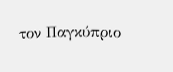τον Παγκύπριο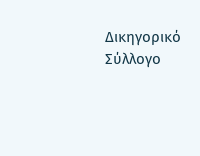Δικηγορικό Σύλλογο